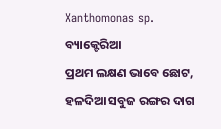Xanthomonas sp.
ବ୍ୟାକ୍ଟେରିଆ
ପ୍ରଥମ ଲକ୍ଷଣ ଭାବେ ଛୋଟ, ହଳଦିଆ ସବୁଜ ରଙ୍ଗର ଦାଗ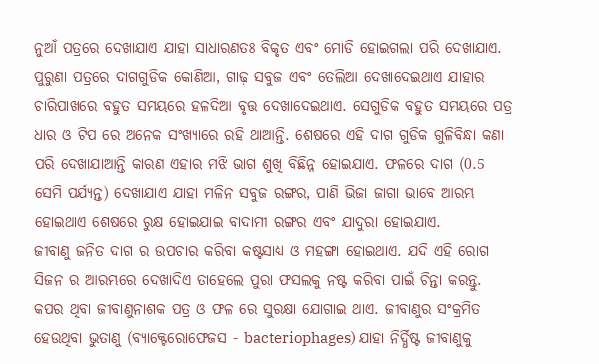ନୁଆଁ ପତ୍ରରେ ଦେଖାଯାଏ ଯାହା ସାଧାରଣତଃ ବିକୃତ ଏବଂ ମୋଡି ହୋଇଗଲା ପରି ଦେଖାଯାଏ. ପୁରୁଣା ପତ୍ରରେ ଦାଗଗୁଡିକ କୋଣିଆ, ଗାଢ଼ ସବୁଜ ଏବଂ ତେଲିଆ ଦେଖାଦେଇଥାଏ ଯାହାର ଚାରିପାଖରେ ବହୁତ ସମୟରେ ହଳଦିଆ ବୃତ୍ତ ଦେଖାଦେଇଥାଏ. ସେଗୁଡିକ ବହୁତ ସମୟରେ ପତ୍ର ଧାର ଓ ଟିପ ରେ ଅନେକ ସଂଖ୍ୟାରେ ରହି ଥାଆନ୍ତି. ଶେଷରେ ଏହି ଦାଗ ଗୁଡିକ ଗୁଳିବିନ୍ଧା କଣା ପରି ଦେଖାଯାଆନ୍ତି କାରଣ ଏହାର ମଝି ଭାଗ ଶୁଖି ବିଛିନ୍ନ ହୋଇଯାଏ. ଫଳରେ ଦାଗ (0.5 ସେମି ପର୍ଯ୍ୟନ୍ତ) ଦେଖାଯାଏ ଯାହା ମଳିନ ସବୁଜ ରଙ୍ଗର, ପାଣି ଭିଜା ଜାଗା ଭାବେ ଆରମ୍ଭ ହୋଇଥାଏ ଶେଷରେ ରୁକ୍ଷ ହୋଇଯାଇ ବାଦାମୀ ରଙ୍ଗର ଏବଂ ଯାଦୁରା ହୋଇଯାଏ.
ଜୀବାଣୁ ଜନିତ ଦାଗ ର ଉପଚାର କରିବା କଷ୍ଟସାଧ୍ୟ ଓ ମହଙ୍ଗା ହୋଇଥାଏ. ଯଦି ଏହି ରୋଗ ସିଜନ ର ଆରମ୍ଭରେ ଦେଖାଦିଏ ତାହେଲେ ପୁରା ଫସଲକୁ ନଷ୍ଟ କରିବା ପାଇଁ ଚିନ୍ତା କରନ୍ତୁ. କପର ଥିବା ଜୀବାଣୁନାଶକ ପତ୍ର ଓ ଫଳ ରେ ସୁରକ୍ଷା ଯୋଗାଇ ଥାଏ. ଜୀବାଣୁର ସଂକ୍ରମିତ ହେଉଥିବା ଭୁତାଣୁ (ବ୍ୟାକ୍ଟେରୋଫେଜସ - bacteriophages) ଯାହା ନିର୍ଦ୍ଧିଷ୍ଟ ଜୀବାଣୁକୁ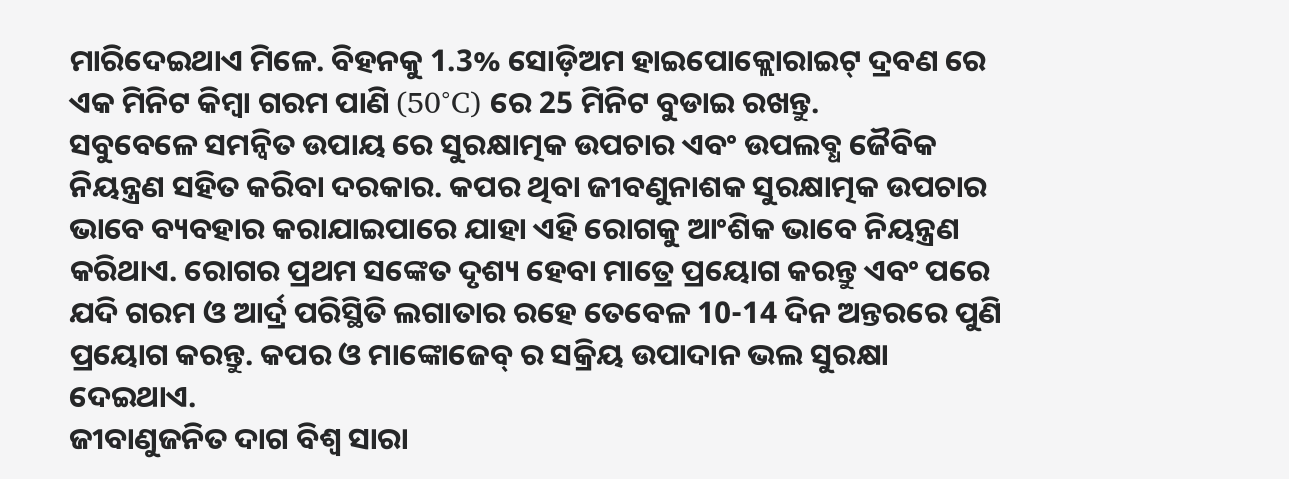ମାରିଦେଇଥାଏ ମିଳେ. ବିହନକୁ 1.3% ସୋଡ଼ିଅମ ହାଇପୋକ୍ଲୋରାଇଟ୍ ଦ୍ରବଣ ରେ ଏକ ମିନିଟ କିମ୍ବା ଗରମ ପାଣି (50°C) ରେ 25 ମିନିଟ ବୁଡାଇ ରଖନ୍ତୁ.
ସବୁବେଳେ ସମନ୍ବିତ ଉପାୟ ରେ ସୁରକ୍ଷାତ୍ମକ ଉପଚାର ଏବଂ ଉପଲବ୍ଧ ଜୈବିକ ନିୟନ୍ତ୍ରଣ ସହିତ କରିବା ଦରକାର. କପର ଥିବା ଜୀବଣୁନାଶକ ସୁରକ୍ଷାତ୍ମକ ଉପଚାର ଭାବେ ବ୍ୟବହାର କରାଯାଇପାରେ ଯାହା ଏହି ରୋଗକୁ ଆଂଶିକ ଭାବେ ନିୟନ୍ତ୍ରଣ କରିଥାଏ. ରୋଗର ପ୍ରଥମ ସଙ୍କେତ ଦୃଶ୍ୟ ହେବା ମାତ୍ରେ ପ୍ରୟୋଗ କରନ୍ତୁ ଏବଂ ପରେ ଯଦି ଗରମ ଓ ଆର୍ଦ୍ର ପରିସ୍ଥିତି ଲଗାତାର ରହେ ତେବେଳ 10-14 ଦିନ ଅନ୍ତରରେ ପୁଣି ପ୍ରୟୋଗ କରନ୍ତୁ. କପର ଓ ମାଙ୍କୋଜେବ୍ ର ସକ୍ରିୟ ଉପାଦାନ ଭଲ ସୁରକ୍ଷା ଦେଇଥାଏ.
ଜୀବାଣୁଜନିତ ଦାଗ ବିଶ୍ବ ସାରା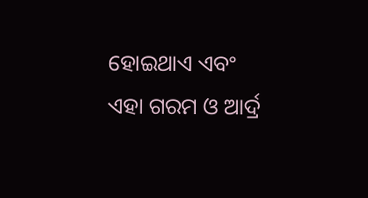ହୋଇଥାଏ ଏବଂ ଏହା ଗରମ ଓ ଆର୍ଦ୍ର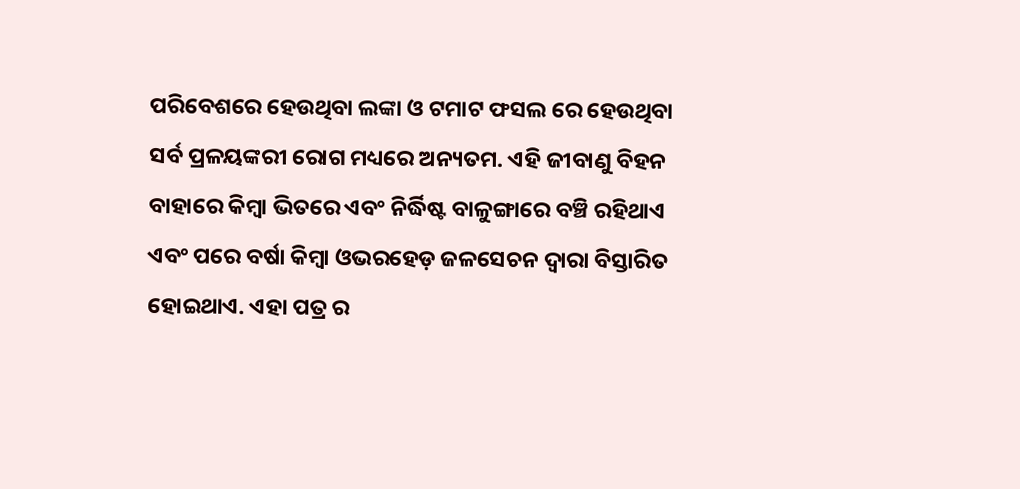ପରିବେଶରେ ହେଉଥିବା ଲଙ୍କା ଓ ଟମାଟ ଫସଲ ରେ ହେଉଥିବା ସର୍ବ ପ୍ରଳୟଙ୍କରୀ ରୋଗ ମଧ୍ୟରେ ଅନ୍ୟତମ. ଏହି ଜୀବାଣୁ ବିହନ ବାହାରେ କିମ୍ବା ଭିତରେ ଏବଂ ନିର୍ଦ୍ଧିଷ୍ଟ ବାଳୁଙ୍ଗାରେ ବଞ୍ଚି ରହିଥାଏ ଏବଂ ପରେ ବର୍ଷା କିମ୍ବା ଓଭରହେଡ଼ ଜଳସେଚନ ଦ୍ୱାରା ବିସ୍ତାରିତ ହୋଇଥାଏ. ଏହା ପତ୍ର ର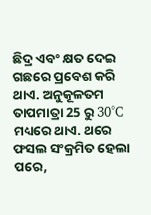ଛିଦ୍ର ଏବଂ କ୍ଷତ ଦେଇ ଗଛରେ ପ୍ରବେଶ କରି ଥାଏ. ଅନୁକୂଳତମ ତାପମାତ୍ରା 25 ରୁ 30°C ମଧ୍ୟରେ ଥାଏ. ଥରେ ଫସଲ ସଂକ୍ରମିତ ହେଲା ପରେ,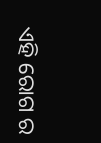ଏହି ରୋଗ ର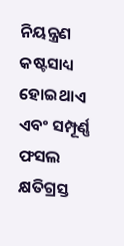ନିୟନ୍ତ୍ରଣ କଷ୍ଟସାଧ୍ୟ ହୋଇଥାଏ ଏବଂ ସମ୍ପୂର୍ଣ୍ଣ ଫସଲ କ୍ଷତିଗ୍ରସ୍ତ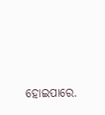ହୋଇପାରେ.